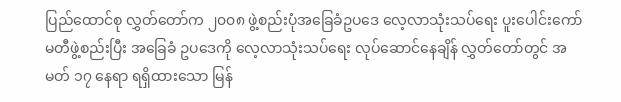ပြည်ထောင်စု လွှတ်တော်က ၂၀၀၈ ဖွဲ့စည်းပုံအခြေခံဥပဒေ လေ့လာသုံးသပ်ရေး ပူးပေါင်းကော်မတီဖွဲ့စည်းပြီး အခြေခံ ဥပဒေကို လေ့လာသုံးသပ်ရေး လုပ်ဆောင်နေချိန် လွှတ်တော်တွင် အမတ် ၁၇ နေရာ ရရှိထားသော မြန်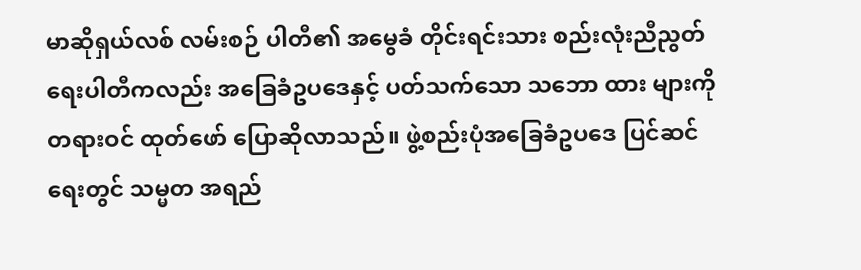မာဆိုရှယ်လစ် လမ်းစဉ် ပါတီ၏ အမွေခံ တိုင်းရင်းသား စည်းလုံးညီညွတ်ရေးပါတီကလည်း အခြေခံဥပဒေနှင့် ပတ်သက်သော သဘော ထား များကို တရားဝင် ထုတ်ဖော် ပြောဆိုလာသည်။ ဖွဲ့စည်းပုံအခြေခံဥပဒေ ပြင်ဆင်ရေးတွင် သမ္မတ အရည်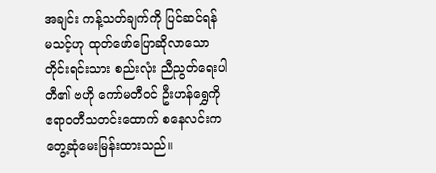အချင်း ကန့်သတ်ချက်ကို ပြင်ဆင်ရန် မသင့်ဟု ထုတ်ဖော်ပြောဆိုလာသော တိုင်းရင်းသား စည်းလုံး ညီညွတ်ရေးပါတီ၏ ဗဟို ကော်မတီဝင် ဦးဟန်ရွှေကို ဧရာဝတီသတင်းထောက် စနေလင်းက တွေ့ဆုံမေးမြန်းထားသည်။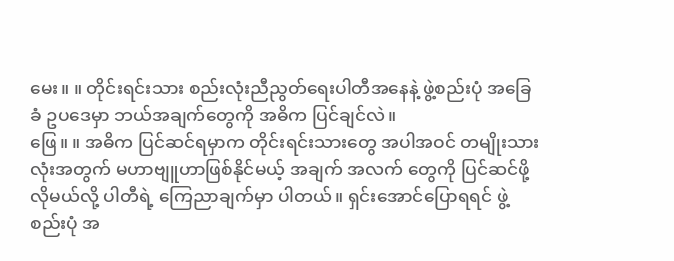မေး။ ။ တိုင်းရင်းသား စည်းလုံးညီညွတ်ရေးပါတီအနေနဲ့ ဖွဲ့စည်းပုံ အခြေခံ ဥပဒေမှာ ဘယ်အချက်တွေကို အဓိက ပြင်ချင်လဲ။
ဖြေ။ ။ အဓိက ပြင်ဆင်ရမှာက တိုင်းရင်းသားတွေ အပါအဝင် တမျိုးသားလုံးအတွက် မဟာဗျူဟာဖြစ်နိုင်မယ့် အချက် အလက် တွေကို ပြင်ဆင်ဖို့လိုမယ်လို့ ပါတီရဲ့ ကြေညာချက်မှာ ပါတယ်။ ရှင်းအောင်ပြောရရင် ဖွဲ့စည်းပုံ အ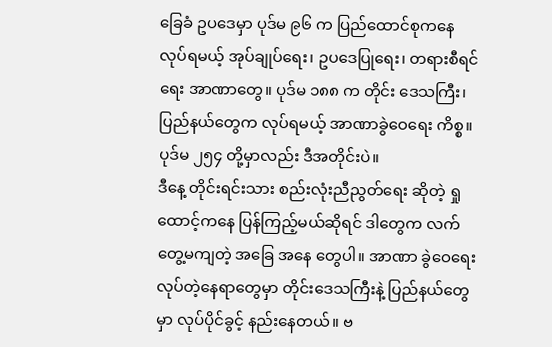ခြေခံ ဥပဒေမှာ ပုဒ်မ ၉၆ က ပြည်ထောင်စုကနေ လုပ်ရမယ့် အုပ်ချုပ်ရေး၊ ဥပဒေပြုရေး၊ တရားစီရင်ရေး အာဏာတွေ။ ပုဒ်မ ၁၈၈ က တိုင်း ဒေသကြီး၊ ပြည်နယ်တွေက လုပ်ရမယ့် အာဏာခွဲဝေရေး ကိစ္စ။ ပုဒ်မ ၂၅၄ တို့မှာလည်း ဒီအတိုင်းပဲ။
ဒီနေ့ တိုင်းရင်းသား စည်းလုံးညီညွတ်ရေး ဆိုတဲ့ ရှုထောင့်ကနေ ပြန်ကြည့်မယ်ဆိုရင် ဒါတွေက လက်တွေ့မကျတဲ့ အခြေ အနေ တွေပါ။ အာဏာ ခွဲဝေရေး လုပ်တဲ့နေရာတွေမှာ တိုင်းဒေသကြီးနဲ့ ပြည်နယ်တွေမှာ လုပ်ပိုင်ခွင့် နည်းနေတယ်။ ဗ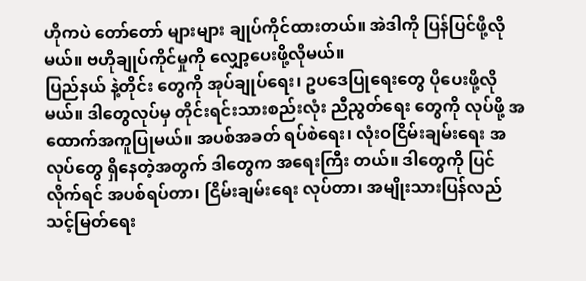ဟိုကပဲ တော်တော် များများ ချုပ်ကိုင်ထားတယ်။ အဲဒါကို ပြန်ပြင်ဖို့လိုမယ်။ ဗဟိုချုပ်ကိုင်မှုကို လျှော့ပေးဖို့လိုမယ်။
ပြည်နယ် နဲ့တိုင်း တွေကို အုပ်ချုပ်ရေး၊ ဥပဒေပြုရေးတွေ ပိုပေးဖို့လိုမယ်။ ဒါတွေလုပ်မှ တိုင်းရင်းသားစည်းလုံး ညီညွတ်ရေး တွေကို လုပ်ဖို့ အထောက်အကူပြုမယ်။ အပစ်အခတ် ရပ်စဲရေး၊ လုံးဝငြိမ်းချမ်းရေး အလုပ်တွေ ရှိနေတဲ့အတွက် ဒါတွေက အရေးကြီး တယ်။ ဒါတွေကို ပြင်လိုက်ရင် အပစ်ရပ်တာ၊ ငြိမ်းချမ်းရေး လုပ်တာ၊ အမျိုးသားပြန်လည်သင့်မြတ်ရေး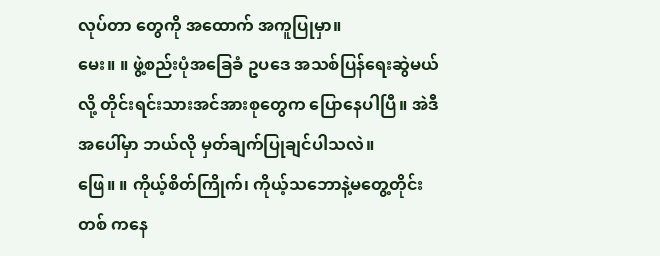လုပ်တာ တွေကို အထောက် အကူပြုမှာ။
မေး။ ။ ဖွဲ့စည်းပုံအခြေခံ ဥပဒေ အသစ်ပြန်ရေးဆွဲမယ်လို့ တိုင်းရင်းသားအင်အားစုတွေက ပြောနေပါပြီ။ အဲဒီအပေါ်မှာ ဘယ်လို မှတ်ချက်ပြုချင်ပါသလဲ။
ဖြေ။ ။ ကိုယ့်စိတ်ကြိုက်၊ ကိုယ့်သဘောနဲ့မတွေ့တိုင်း တစ် ကနေ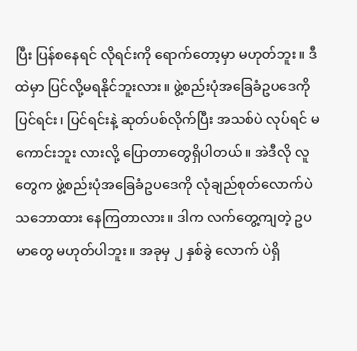ပြီး ပြန်စနေရင် လိုရင်းကို ရောက်တော့မှာ မဟုတ်ဘူး။ ဒီထဲမှာ ပြင်လို့မရနိုင်ဘူးလား။ ဖွဲ့စည်းပုံအခြေခံဥပဒေကို ပြင်ရင်း၊ ပြင်ရင်းနဲ့ ဆုတ်ပစ်လိုက်ပြီး အသစ်ပဲ လုပ်ရင် မကောင်းဘူး လားလို့ ပြောတာတွေရှိပါတယ်။ အဲဒီလို လူတွေက ဖွဲ့စည်းပုံအခြေခံဥပဒေကို လုံချည်စုတ်လောက်ပဲ သဘောထား နေကြတာလား။ ဒါက လက်တွေ့ကျတဲ့ ဥပမာတွေ မဟုတ်ပါဘူး။ အခုမှ ၂ နှစ်ခွဲ လောက် ပဲရှိ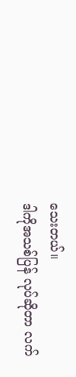သေးတယ်။
ဒါကိုအသစ်ပြန် လုပ်ဆိုတာ လက်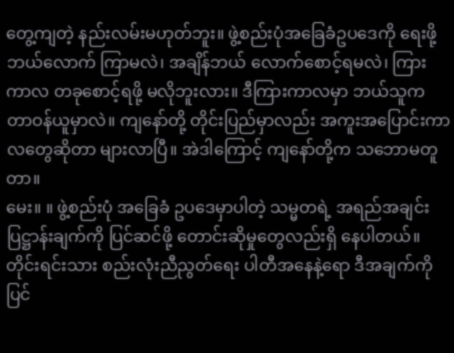တွေ့ကျတဲ့ နည်းလမ်းမဟုတ်ဘူး။ ဖွဲ့စည်းပုံအခြေခံဥပဒေကို ရေးဖို့ ဘယ်လောက် ကြာမလဲ၊ အချိန်ဘယ် လောက်စောင့်ရမလဲ၊ ကြားကာလ တခုစောင့်ရဖို့ မလိုဘူးလား။ ဒီကြားကာလမှာ ဘယ်သူက
တာဝန်ယူမှာလဲ။ ကျနော်တို့ တိုင်းပြည်မှာလည်း အကူးအပြောင်းကာလတွေဆိုတာ များလာပြီ။ အဲဒါကြောင့် ကျနော်တို့က သဘောမတူတာ။
မေး။ ။ ဖွဲ့စည်းပုံ အခြေခံ ဥပဒေမှာပါတဲ့ သမ္မတရဲ့ အရည်အချင်း ပြဋ္ဌာန်းချက်ကို ပြင်ဆင်ဖို့ တောင်းဆိုမှုတွေလည်းရှိ နေပါတယ်။ တိုင်းရင်းသား စည်းလုံးညီညွတ်ရေး ပါတီအနေနဲ့ရော ဒီအချက်ကို ပြင်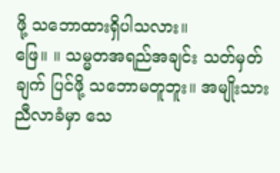ဖို့ သဘောထားရှိပါသလား။
ဖြေ။ ။ သမ္မတအရည်အချင်း သတ်မှတ်ချက် ပြင်ဖို့ သဘောမတူဘူး။ အမျိုးသားညီလာခံမှာ သေ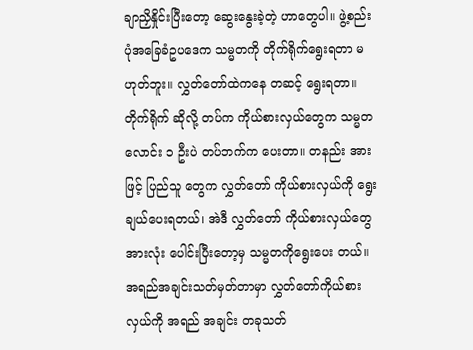ချာညှိနှိုင်းပြီးတော့ ဆွေးနွေးခဲ့တဲ့ ဟာတွေပါ။ ဖွဲ့စည်းပုံအခြေခံဥပဒေက သမ္မတကို တိုက်ရိုက်ရွေးရတာ မဟုတ်ဘူး။ လွှတ်တော်ထဲကနေ တဆင့် ရွေးရတာ။ တိုက်ရိုက် ဆိုလို့ တပ်က ကိုယ်စားလှယ်တွေက သမ္မတလောင်း ၁ ဦးပဲ တပ်ဘက်က ပေးတာ။ တနည်း အားဖြင့် ပြည်သူ တွေက လွှတ်တော် ကိုယ်စားလှယ်ကို ရွေးချယ်ပေးရတယ်၊ အဲဒီ လွှတ်တော် ကိုယ်စားလှယ်တွေ အားလုံး ပေါင်းပြီးတော့မှ သမ္မတကိုရွေးပေး တယ်။ အရည်အချင်းသတ်မှတ်တာမှာ လွှတ်တော်ကိုယ်စားလှယ်ကို အရည် အချင်း တခုသတ်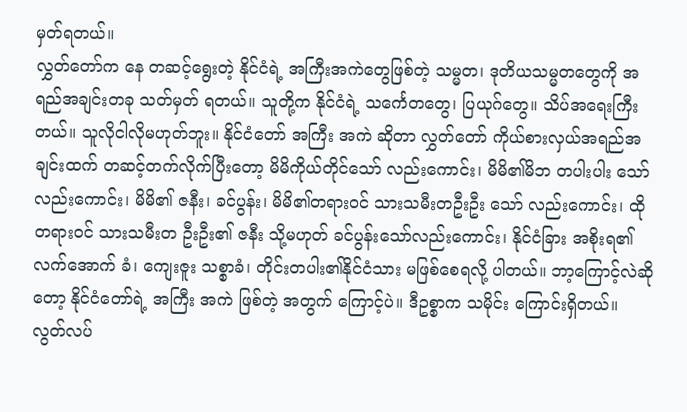မှတ်ရတယ်။
လွှတ်တော်က နေ တဆင့်ရွေးတဲ့ နိုင်ငံရဲ့ အကြီးအကဲတွေဖြစ်တဲ့ သမ္မတ၊ ဒုတိယသမ္မတတွေကို အရည်အချင်းတခု သတ်မှတ် ရတယ်။ သူတို့က နိုင်ငံရဲ့ သင်္ကေတတွေ၊ ပြယုဂ်တွေ။ သိပ်အရေးကြီးတယ်။ သူလိုငါလိုမဟုတ်ဘူး။ နိုင်ငံတော် အကြီး အကဲ ဆိုတာ လွှတ်တော် ကိုယ်စားလှယ်အရည်အချင်းထက် တဆင့်တက်လိုက်ပြီးတော့ မိမိကိုယ်တိုင်သော် လည်းကောင်း၊ မိမိ၏မိဘ တပါးပါး သော်လည်းကောင်း၊ မိမိ၏ ဇနီး၊ ခင်ပွန်း၊ မိမိ၏တရားဝင် သားသမီးတဦးဦး သော် လည်းကောင်း၊ ထို တရားဝင် သားသမီးတ ဦးဦး၏ ဇနီး သို့မဟုတ် ခင်ပွန်းသော်လည်းကောင်း၊ နိုင်ငံခြား အစိုးရ၏ လက်အောက် ခံ၊ ကျေးဇူး သစ္စာခံ၊ တိုင်းတပါး၏နိုင်ငံသား မဖြစ်စေရလို့ ပါတယ်။ ဘာ့ကြောင့်လဲဆိုတော့ နိုင်ငံတော်ရဲ့ အကြီး အကဲ ဖြစ်တဲ့ အတွက် ကြောင့်ပဲ။ ဒီဥစ္စာက သမိုင်း ကြောင်းရှိတယ်။
လွတ်လပ်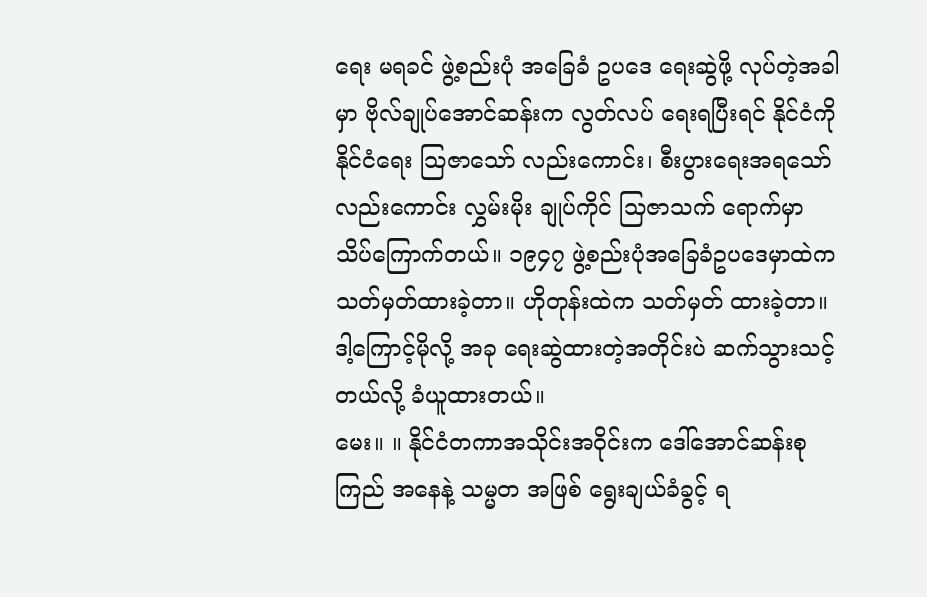ရေး မရခင် ဖွဲ့စည်းပုံ အခြေခံ ဥပဒေ ရေးဆွဲဖို့ လုပ်တဲ့အခါမှာ ဗိုလ်ချုပ်အောင်ဆန်းက လွတ်လပ် ရေးရပြီးရင် နိုင်ငံကို နိုင်ငံရေး သြဇာသော် လည်းကောင်း၊ စီးပွားရေးအရသော်လည်းကောင်း လွှမ်းမိုး ချုပ်ကိုင် သြဇာသက် ရောက်မှာ သိပ်ကြောက်တယ်။ ၁၉၄၇ ဖွဲ့စည်းပုံအခြေခံဥပဒေမှာထဲက သတ်မှတ်ထားခဲ့တာ။ ဟိုတုန်းထဲက သတ်မှတ် ထားခဲ့တာ။ ဒါ့ကြောင့်မိုလို့ အခု ရေးဆွဲထားတဲ့အတိုင်းပဲ ဆက်သွားသင့်တယ်လို့ ခံယူထားတယ်။
မေး။ ။ နိုင်ငံတကာအသိုင်းအဝိုင်းက ဒေါ်အောင်ဆန်းစုကြည် အနေနဲ့ သမ္မတ အဖြစ် ရွေးချယ်ခံခွင့် ရ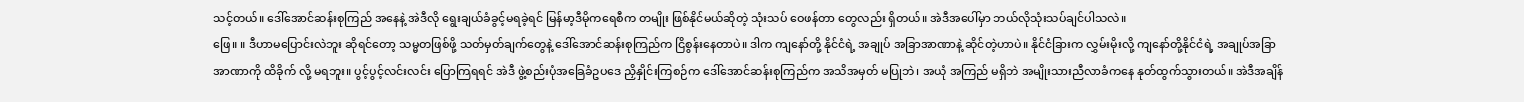သင့်တယ်။ ဒေါ်အောင်ဆန်းစုကြည် အနေနဲ့ အဲဒီလို ရွေးချယ်ခံခွင့်မရခဲ့ရင် မြန်မာ့ဒီမိုကရေစီက တမျိုး ဖြစ်နိုင်မယ်ဆိုတဲ့ သုံးသပ် ဝေဖန်တာ တွေလည်း ရှိတယ်။ အဲဒီအပေါ်မှာ ဘယ်လိုသုံးသပ်ချင်ပါသလဲ။
ဖြေ။ ။ ဒီဟာမပြောင်းလဲဘူး ဆိုရင်တော့ သမ္မတဖြစ်ဖို့ သတ်မှတ်ချက်တွေနဲ့ ဒေါ်အောင်ဆန်းစုကြည်က ငြိစွန်းနေတာပဲ။ ဒါက ကျနော်တို့ နိုင်ငံရဲ့ အချုပ် အခြာအာဏာနဲ့ ဆိုင်တဲ့ဟာပဲ။ နိုင်ငံခြားက လွှမ်းမိုးလို့ ကျနော်တို့နိုင်ငံရဲ့ အချုပ်အခြာ အာဏာကို ထိခိုက် လို့ မရဘူး။ ပွင့်ပွင့်လင်းလင်း ပြောကြရရင် အဲဒီ ဖွဲ့စည်းပုံအခြေခံဥပဒေ ညှိနှိုင်းကြစဉ်က ဒေါ်အောင်ဆန်းစုကြည်က အသိအမှတ် မပြုဘဲ၊ အယုံ အကြည် မရှိဘဲ အမျိုးသားညီလာခံကနေ နုတ်ထွက်သွားတယ်။ အဲဒီအချိန်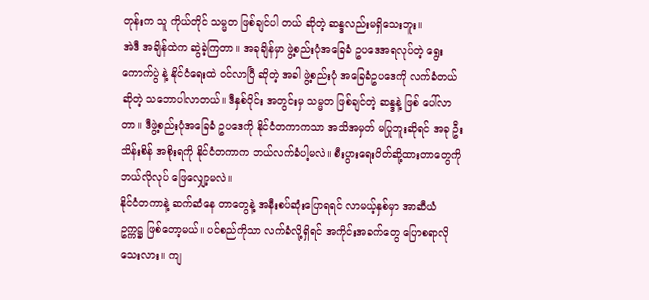တုန်းက သူ ကိုယ်တိုင် သမ္မတ ဖြစ်ချင်ပါ တယ် ဆိုတဲ့ ဆန္ဒလည်းမရှိသေးဘူး။
အဲဒီ အချိန်ထဲက ဆွဲခဲ့ကြတာ။ အခုချိန်မှာ ဖွဲ့စည်းပုံအခြေခံ ဥပဒေအရလုပ်တဲ့ ရွေးကောက်ပွဲ နဲ့ နိုင်ငံရေးထဲ ဝင်လာပြီ ဆိုတဲ့ အခါ ဖွဲ့စည်းပုံ အခြေခံဥပဒေကို လက်ခံတယ်ဆိုတဲ့ သဘောပါလာတယ်။ ဒီနှစ်ပိုင်း အတွင်းမှ သမ္မတ ဖြစ်ချင်တဲ့ ဆန္ဒနဲ့ ဖြစ် ပေါ်လာတာ။ ဒီဖွဲ့စည်းပုံအခြေခံ ဥပဒေကို နိုင်ငံတကာကသာ အသိအမှတ် မပြုဘူးဆိုရင် အခု ဦးသိန်းစိန် အစိုးရကို နိုင်ငံတကာက ဘယ်လက်ခံပါ့မလဲ။ စီးပွားရေးပိတ်ဆို့ထားတာတွေကို ဘယ်လိုလုပ် ဖြေလျှော့မလဲ။
နိုင်ငံတကာနဲ့ ဆက်ဆံနေ တာတွေနဲ့ အနီးစပ်ဆုံးပြောရရင် လာမယ့်နှစ်မှာ အာဆီယံ ဥက္ကဋ္ဌ ဖြစ်တော့မယ်။ ပင်စည်ကိုသာ လက်ခံလို့ရှိရင် အကိုင်းအခက်တွေ ပြောစရာလိုသေးလား။ ကျ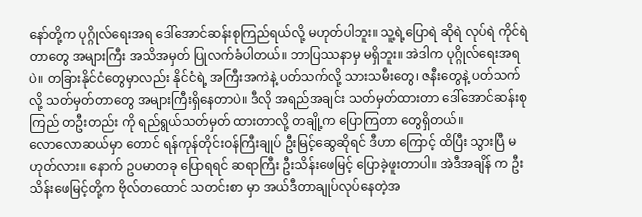နော်တို့က ပုဂ္ဂိုလ်ရေးအရ ဒေါ်အောင်ဆန်းစုကြည်ရယ်လို့ မဟုတ်ပါဘူး။ သူ့ရဲ့ပြောရဲ ဆိုရဲ လုပ်ရဲ ကိုင်ရဲတာတွေ အများကြီး အသိအမှတ် ပြုလက်ခံပါတယ်။ ဘာပြဿနာမှ မရှိဘူး။ အဲဒါက ပုဂ္ဂိုလ်ရေးအရပဲ။ တခြားနိုင်ငံတွေမှာလည်း နိုင်ငံရဲ့ အကြီးအကဲနဲ့ ပတ်သက်လို့ သားသမီးတွေ၊ ဇနီးတွေနဲ့ ပတ်သက်လို့ သတ်မှတ်တာတွေ အများကြီးရှိနေတာပဲ။ ဒီလို အရည်အချင်း သတ်မှတ်ထားတာ ဒေါ်အောင်ဆန်းစုကြည် တဦးတည်း ကို ရည်ရွယ်သတ်မှတ် ထားတာလို့ တချို့က ပြောကြတာ တွေရှိတယ်။
လောလောဆယ်မှာ တောင် ရန်ကုန်တိုင်းဝန်ကြီးချုပ် ဦးမြင့်ဆွေဆိုရင် ဒီဟာ ကြောင့် ထိပြီး သွားပြီ မဟုတ်လား။ နောက် ဥပမာတခု ပြောရရင် ဆရာကြီး ဦးသိန်းဖေမြင့် ပြောခဲ့ဖူးတာပါ။ အဲဒီအချိန် က ဦးသိန်းဖေမြင့်တို့က ဗိုလ်တထောင် သတင်းစာ မှာ အယ်ဒီတာချုပ်လုပ်နေတဲ့အ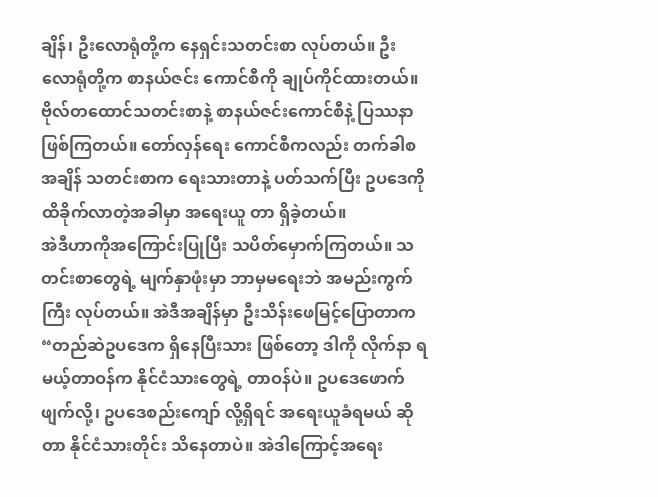ချိန်၊ ဦးလောရုံတို့က နေရှင်းသတင်းစာ လုပ်တယ်။ ဦးလောရုံတို့က စာနယ်ဇင်း ကောင်စီကို ချုပ်ကိုင်ထားတယ်။ ဗိုလ်တထောင်သတင်းစာနဲ့ စာနယ်ဇင်းကောင်စီနဲ့ ပြဿနာ ဖြစ်ကြတယ်။ တော်လှန်ရေး ကောင်စီကလည်း တက်ခါစအချိန် သတင်းစာက ရေးသားတာနဲ့ ပတ်သက်ပြီး ဥပဒေကို ထိခိုက်လာတဲ့အခါမှာ အရေးယူ တာ ရှိခဲ့တယ်။
အဲဒီဟာကိုအကြောင်းပြုပြီး သပိတ်မှောက်ကြတယ်။ သတင်းစာတွေရဲ့ မျက်နှာဖုံးမှာ ဘာမှမရေးဘဲ အမည်းကွက်ကြီး လုပ်တယ်။ အဲဒီအချိန်မှာ ဦးသိန်းဖေမြင့်ပြောတာက “တည်ဆဲဥပဒေက ရှိနေပြီးသား ဖြစ်တော့ ဒါကို လိုက်နာ ရမယ့်တာဝန်က နိုင်ငံသားတွေရဲ့ တာဝန်ပဲ။ ဥပဒေဖောက်ဖျက်လို့၊ ဥပဒေစည်းကျော် လို့ရှိရင် အရေးယူခံရမယ် ဆိုတာ နိုင်ငံသားတိုင်း သိနေတာပဲ။ အဲဒါကြောင့်အရေး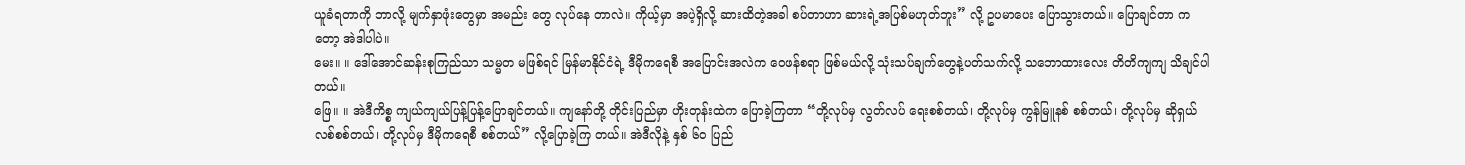ယူခံရတာကို ဘာလို့ မျက်နှာဖုံးတွေမှာ အမည်း တွေ လုပ်နေ တာလဲ။ ကိုယ့်မှာ အပဲ့ရှိလို့ ဆားထိတဲ့အခါ စပ်တာဟာ ဆားရဲ့အပြစ်မဟုတ်ဘူး” လို့ ဥပမာပေး ပြောသွားတယ်။ ပြောချင်တာ ကတော့ အဲဒါပါပဲ။
မေး။ ။ ဒေါ်အောင်ဆန်းစုကြည်သာ သမ္မတ မဖြစ်ရင် မြန်မာနိုင်ငံရဲ့ ဒီမိုကရေစီ အပြောင်းအလဲက ဝေဖန်စရာ ဖြစ်မယ်လို့ သုံးသပ်ချက်တွေနဲ့ပတ်သက်လို့ သဘောထားလေး တိတိကျကျ သိချင်ပါတယ်။
ဖြေ။ ။ အဲဒီကိစ္စ ကျယ်ကျယ်ပြန့်ပြန့်ပြောချင်တယ်။ ကျနော်တို့ တိုင်းပြည်မှာ ဟိုးတုန်းထဲက ပြောခဲ့ကြတာ “တို့လုပ်မှ လွတ်လပ် ရေးစစ်တယ်၊ တို့လုပ်မှ ကွန်မြူနစ် စစ်တယ်၊ တို့လုပ်မှ ဆိုရှယ်လစ်စစ်တယ်၊ တို့လုပ်မှ ဒီမိုကရေစီ စစ်တယ်” လို့ပြောခဲ့ကြ တယ်။ အဲဒီလိုနဲ့ နှစ် ၆၀ ပြည်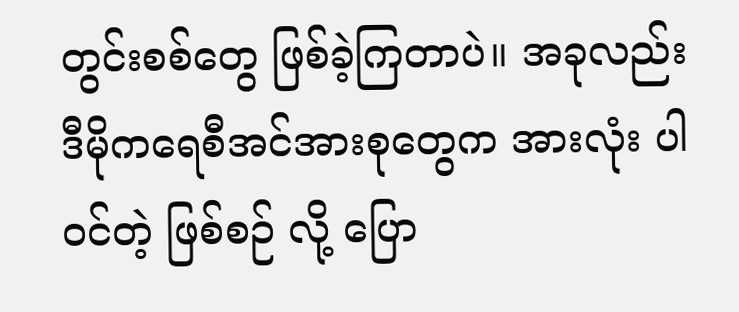တွင်းစစ်တွေ ဖြစ်ခဲ့ကြတာပဲ။ အခုလည်း ဒီမိုကရေစီအင်အားစုတွေက အားလုံး ပါဝင်တဲ့ ဖြစ်စဉ် လို့ ပြော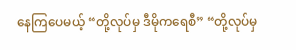နေကြပေမယ့် “တို့လုပ်မှ ဒီမိုကရေစီ” “တို့လုပ်မှ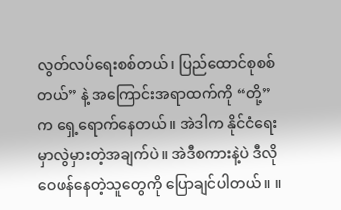လွတ်လပ်ရေးစစ်တယ်၊ ပြည်ထောင်စုစစ်တယ်” နဲ့ အကြောင်းအရာထက်ကို “တို့” က ရှေ့ရောက်နေတယ်။ အဲဒါက နိုင်ငံရေးမှာလွဲမှားတဲ့အချက်ပဲ။ အဲဒီစကားနဲ့ပဲ ဒီလိုဝေဖန်နေတဲ့သူတွေကို ပြောချင်ပါတယ်။ ။